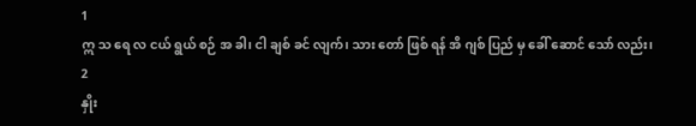1
ဣ သ ရေ လ ငယ် ရွယ် စဉ် အ ခါ၊ ငါ ချစ် ခင် လျက်၊ သား တော် ဖြစ် ရန် အိ ဂျစ် ပြည် မှ ခေါ် ဆောင် သော် လည်း၊
2
နှိုး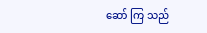ဆော် ကြ သည်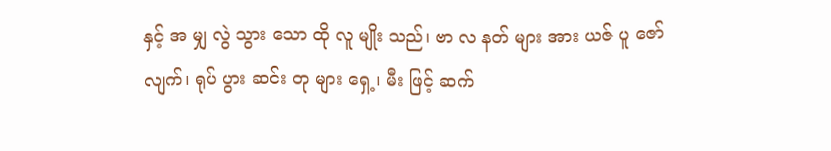နှင့် အ မျှ လွဲ သွား သော ထို လူ မျိုး သည်၊ ဗာ လ နတ် များ အား ယဇ် ပူ ဇော် လျက်၊ ရုပ် ပွား ဆင်း တု များ ရှေ့၊ မီး ဖြင့် ဆက်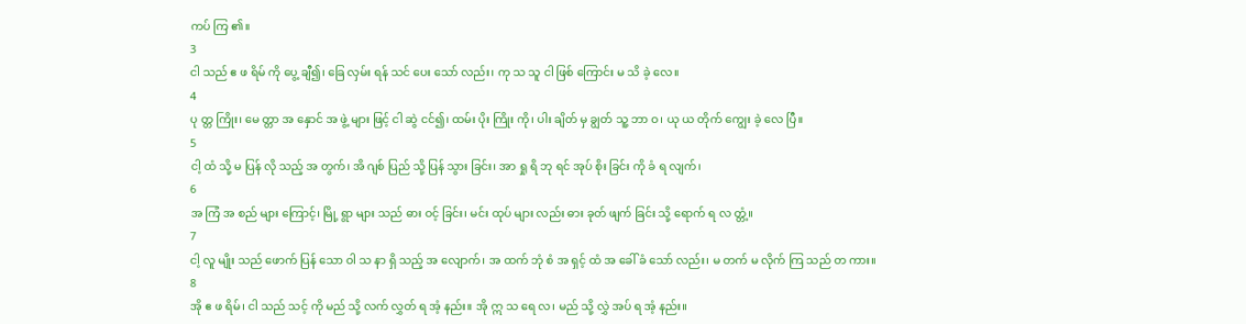ကပ် ကြ ၏။
3
ငါ သည် ဧ ဖ ရိမ် ကို ပွေ့ ချီ၍၊ ခြေ လှမ်း ရန် သင် ပေး သော် လည်း၊ ကု သ သူ ငါ ဖြစ် ကြောင်း မ သိ ခဲ့ လေ။
4
ပု တ္တ ကြိုး၊ မေ တ္တာ အ နှောင် အ ဖွဲ့ များ ဖြင့် ငါ ဆွဲ ငင်၍၊ ထမ်း ပိုး ကြိုး ကို၊ ပါး ချိတ် မှ ချွတ် သူ့ ဘာ ဝ၊ ယု ယ တိုက် ကျွေး ခဲ့ လေ ပြီ။
5
ငါ့ ထံ သို့ မ ပြန် လို သည့် အ တွက်၊ အိ ဂျစ် ပြည် သို့ ပြန် သွား ခြင်း၊ အာ ရှု ရိ ဘု ရင် အုပ် စိုး ခြင်း ကို ခံ ရ လျက်၊
6
အ ကြံ အ စည် များ ကြောင့်၊ မြို့ ရွာ များ သည် ဓား ဝင့် ခြင်း၊ မင်း ထုပ် များ လည်း ဓား ခုတ် ဖျက် ခြင်း သို့ ရောက် ရ လ တ္တံ့။
7
ငါ့ လူ မျိုး သည် ဖောက် ပြန် သော ဝါ သ နာ ရှိ သည့် အ လျောက်၊ အ ထက် ဘုံ စံ အ ရှင့် ထံ အ ခေါ် ခံ သော် လည်း၊ မ တက် မ လိုက် ကြ သည် တ ကား။
8
အို ဧ ဖ ရိမ်၊ ငါ သည် သင့် ကို မည် သို့ လက် လွှတ် ရ အံ့ နည်း။ အို ဣ သ ရေ လ၊ မည် သို့ လွှဲ အပ် ရ အံ့ နည်း။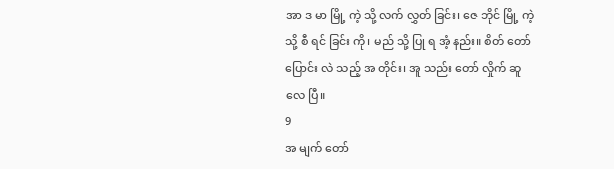အာ ဒ မာ မြို့ ကဲ့ သို့ လက် လွှတ် ခြင်း၊ ဇေ ဘိုင် မြို့ ကဲ့ သို့ စီ ရင် ခြင်း ကို၊ မည် သို့ ပြု ရ အံ့ နည်း။ စိတ် တော် ပြောင်း လဲ သည့် အ တိုင်း၊ အူ သည်း တော် လှိုက် ဆူ လေ ပြီ။
9
အ မျက် တော်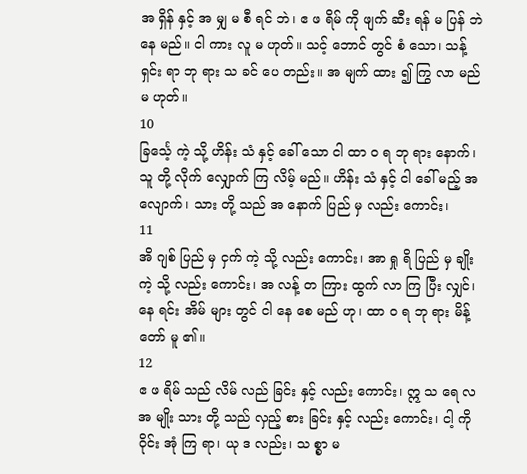အ ရှိန် နှင့် အ မျှ မ စီ ရင် ဘဲ၊ ဧ ဖ ရိမ် ကို ဖျက် ဆီး ရန် မ ပြန် ဘဲ နေ မည်။ ငါ ကား လူ မ ဟုတ်။ သင့် ဘောင် တွင် စံ သော၊ သန့် ရှင်း ရာ ဘု ရား သ ခင် ပေ တည်း။ အ မျက် ထား ၍ ကြွ လာ မည် မ ဟုတ်။
10
ခြင်္သေ့ ကဲ့ သို့ ဟိန်း သံ နှင့် ခေါ် သော ငါ ထာ ဝ ရ ဘု ရား နောက်၊ သူ တို့ လိုက် လျှောက် ကြ လိမ့် မည်။ ဟိန်း သံ နှင့် ငါ ခေါ် မည့် အ လျောက်၊ သား တို့ သည် အ နောက် ပြည် မှ လည်း ကောင်း၊
11
အိ ဂျစ် ပြည် မှ ငှက် ကဲ့ သို့ လည်း ကောင်း၊ အာ ရှု ရိ ပြည် မှ ချိုး ကဲ့ သို့ လည်း ကောင်း၊ အ လန့် တ ကြား ထွက် လာ ကြ ပြီး လျှင်၊ နေ ရင်း အိမ် များ တွင် ငါ နေ စေ မည် ဟု၊ ထာ ဝ ရ ဘု ရား မိန့် တော် မူ ၏။
12
ဧ ဖ ရိမ် သည် လိမ် လည် ခြင်း နှင့် လည်း ကောင်း၊ ဣ သ ရေ လ အ မျိုး သား တို့ သည် လှည့် စား ခြင်း နှင့် လည်း ကောင်း၊ ငါ့ ကို ဝိုင်း အုံ ကြ ရာ၊ ယု ဒ လည်း၊ သ စ္စာ မ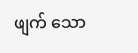ဖျက် သော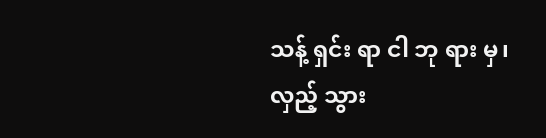သန့် ရှင်း ရာ ငါ ဘု ရား မှ၊ လှည့် သွား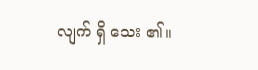လျက် ရှိ သေး ၏။